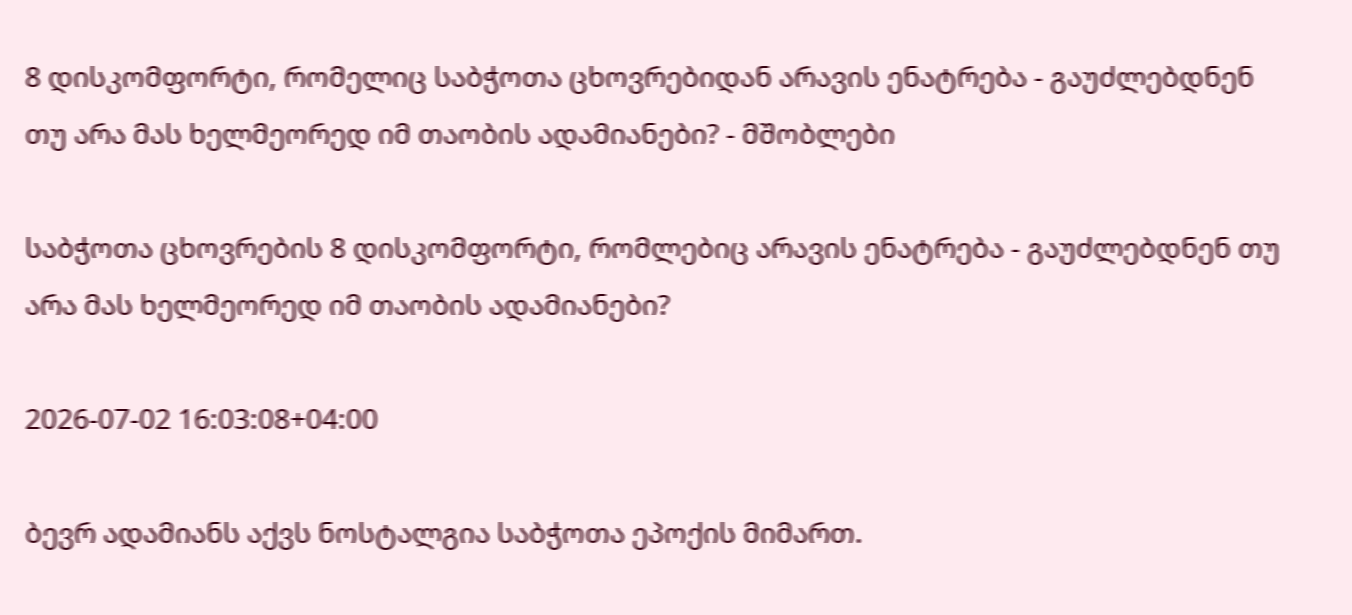8 დისკომფორტი, რომელიც საბჭოთა ცხოვრებიდან არავის ენატრება - გაუძლებდნენ თუ არა მას ხელმეორედ იმ თაობის ადამიანები? - მშობლები

საბჭოთა ცხოვრების 8 დისკომფორტი, რომლებიც არავის ენატრება - გაუძლებდნენ თუ არა მას ხელმეორედ იმ თაობის ადამიანები?

2026-07-02 16:03:08+04:00

ბევრ ადამიანს აქვს ნოსტალგია საბჭოთა ეპოქის მიმართ.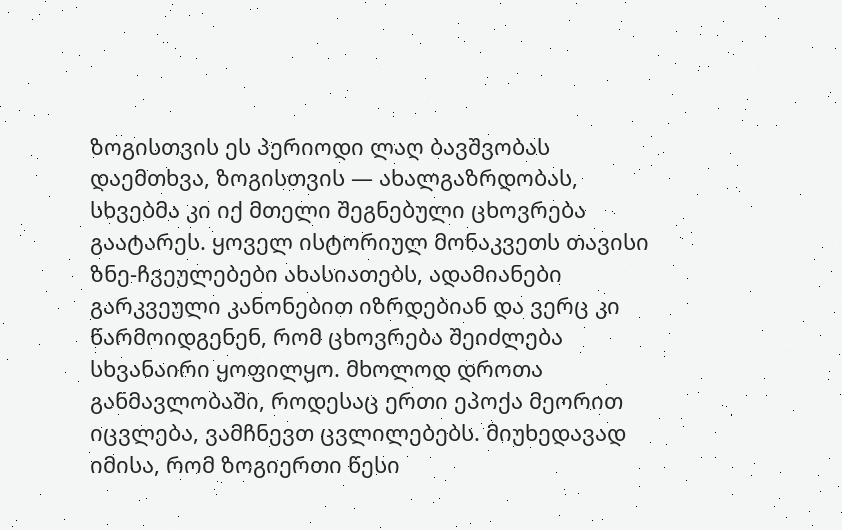ზოგისთვის ეს პერიოდი ლაღ ბავშვობას დაემთხვა, ზოგისთვის — ახალგაზრდობას, სხვებმა კი იქ მთელი შეგნებული ცხოვრება გაატარეს. ყოველ ისტორიულ მონაკვეთს თავისი ზნე-ჩვეულებები ახასიათებს, ადამიანები გარკვეული კანონებით იზრდებიან და ვერც კი წარმოიდგენენ, რომ ცხოვრება შეიძლება სხვანაირი ყოფილყო. მხოლოდ დროთა განმავლობაში, როდესაც ერთი ეპოქა მეორით იცვლება, ვამჩნევთ ცვლილებებს. მიუხედავად იმისა, რომ ზოგიერთი წესი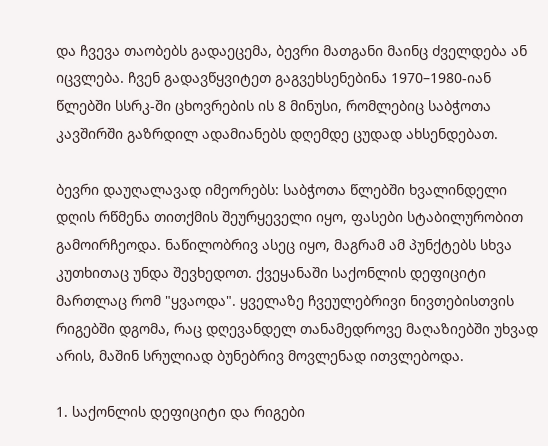და ჩვევა თაობებს გადაეცემა, ბევრი მათგანი მაინც ძველდება ან იცვლება. ჩვენ გადავწყვიტეთ გაგვეხსენებინა 1970–1980-იან წლებში სსრკ-ში ცხოვრების ის 8 მინუსი, რომლებიც საბჭოთა კავშირში გაზრდილ ადამიანებს დღემდე ცუდად ახსენდებათ.

ბევრი დაუღალავად იმეორებს: საბჭოთა წლებში ხვალინდელი დღის რწმენა თითქმის შეურყეველი იყო, ფასები სტაბილურობით გამოირჩეოდა. ნაწილობრივ ასეც იყო, მაგრამ ამ პუნქტებს სხვა კუთხითაც უნდა შევხედოთ. ქვეყანაში საქონლის დეფიციტი მართლაც რომ "ყვაოდა". ყველაზე ჩვეულებრივი ნივთებისთვის რიგებში დგომა, რაც დღევანდელ თანამედროვე მაღაზიებში უხვად არის, მაშინ სრულიად ბუნებრივ მოვლენად ითვლებოდა.

1. საქონლის დეფიციტი და რიგები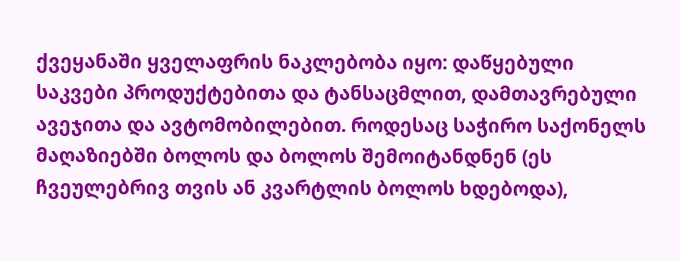ქვეყანაში ყველაფრის ნაკლებობა იყო: დაწყებული საკვები პროდუქტებითა და ტანსაცმლით, დამთავრებული ავეჯითა და ავტომობილებით. როდესაც საჭირო საქონელს მაღაზიებში ბოლოს და ბოლოს შემოიტანდნენ (ეს ჩვეულებრივ თვის ან კვარტლის ბოლოს ხდებოდა),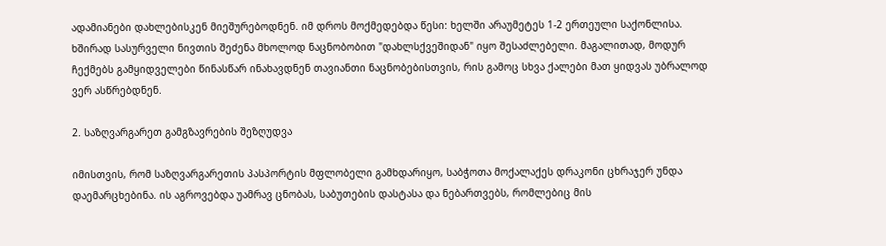ადამიანები დახლებისკენ მიეშურებოდნენ. იმ დროს მოქმედებდა წესი: ხელში არაუმეტეს 1-2 ერთეული საქონლისა. ხშირად სასურველი ნივთის შეძენა მხოლოდ ნაცნობობით "დახლსქვეშიდან" იყო შესაძლებელი. მაგალითად, მოდურ ჩექმებს გამყიდველები წინასწარ ინახავდნენ თავიანთი ნაცნობებისთვის, რის გამოც სხვა ქალები მათ ყიდვას უბრალოდ ვერ ასწრებდნენ.

2. საზღვარგარეთ გამგზავრების შეზღუდვა

იმისთვის, რომ საზღვარგარეთის პასპორტის მფლობელი გამხდარიყო, საბჭოთა მოქალაქეს დრაკონი ცხრაჯერ უნდა დაემარცხებინა. ის აგროვებდა უამრავ ცნობას, საბუთების დასტასა და ნებართვებს, რომლებიც მის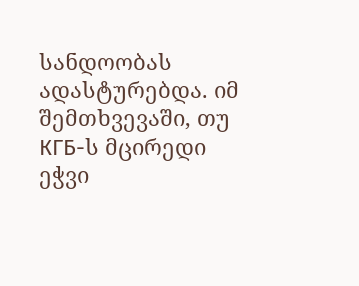სანდოობას ადასტურებდა. იმ შემთხვევაში, თუ КГБ-ს მცირედი ეჭვი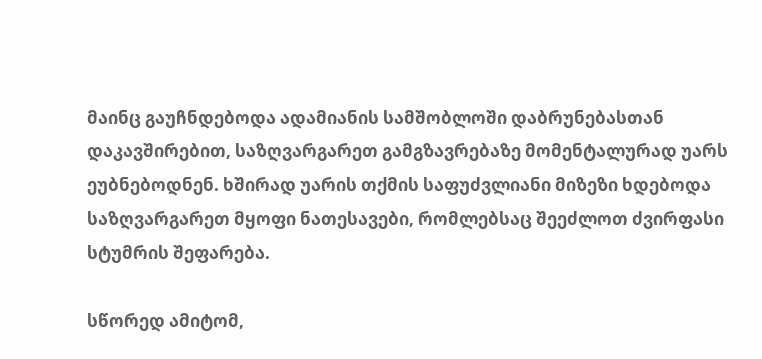მაინც გაუჩნდებოდა ადამიანის სამშობლოში დაბრუნებასთან დაკავშირებით, საზღვარგარეთ გამგზავრებაზე მომენტალურად უარს ეუბნებოდნენ. ხშირად უარის თქმის საფუძვლიანი მიზეზი ხდებოდა საზღვარგარეთ მყოფი ნათესავები, რომლებსაც შეეძლოთ ძვირფასი სტუმრის შეფარება.

სწორედ ამიტომ,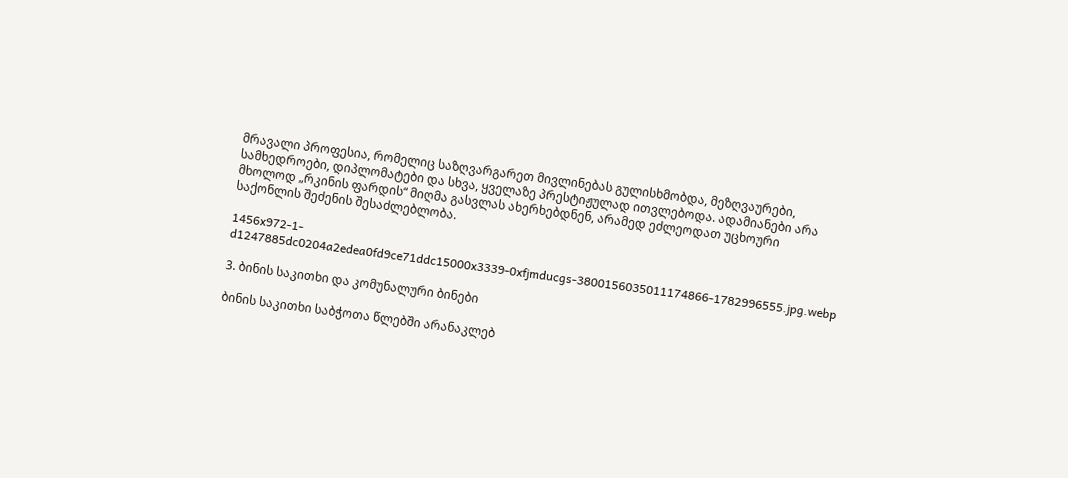მრავალი პროფესია, რომელიც საზღვარგარეთ მივლინებას გულისხმობდა, მეზღვაურები, სამხედროები, დიპლომატები და სხვა, ყველაზე პრესტიჟულად ითვლებოდა. ადამიანები არა მხოლოდ „რკინის ფარდის“ მიღმა გასვლას ახერხებდნენ, არამედ ეძლეოდათ უცხოური საქონლის შეძენის შესაძლებლობა.

1456x972-1-d1247885dc0204a2edea0fd9ce71ddc15000x3339-0xfjmducgs-3800156035011174866-1782996555.jpg.webp

3. ბინის საკითხი და კომუნალური ბინები

ბინის საკითხი საბჭოთა წლებში არანაკლებ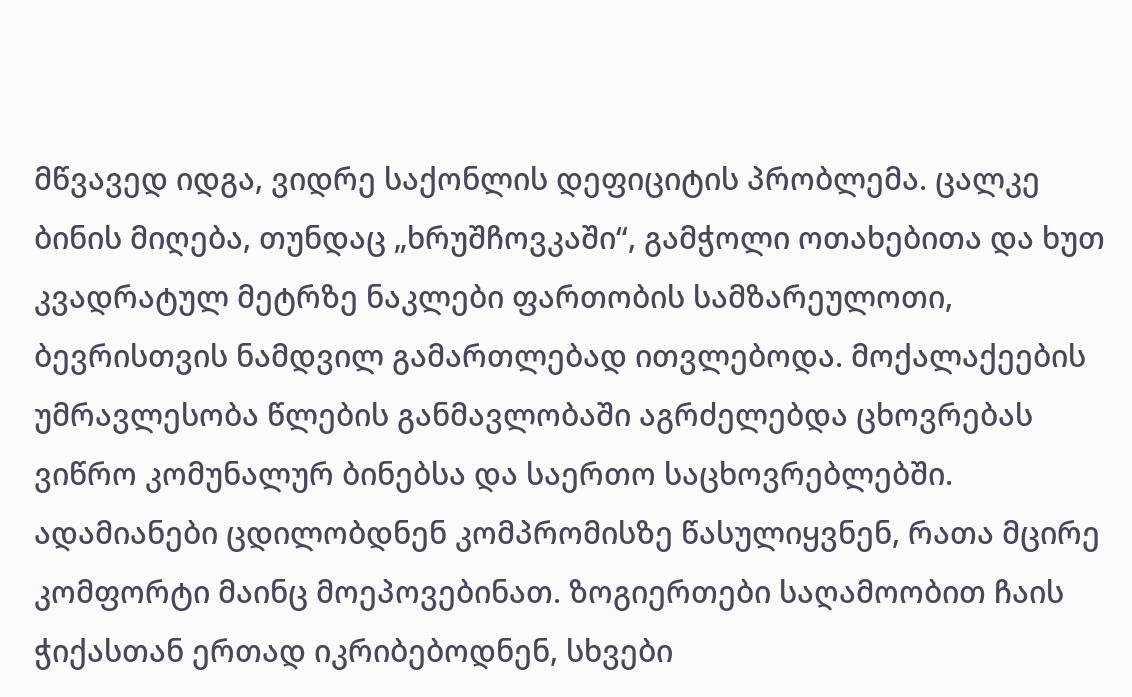მწვავედ იდგა, ვიდრე საქონლის დეფიციტის პრობლემა. ცალკე ბინის მიღება, თუნდაც „ხრუშჩოვკაში“, გამჭოლი ოთახებითა და ხუთ კვადრატულ მეტრზე ნაკლები ფართობის სამზარეულოთი, ბევრისთვის ნამდვილ გამართლებად ითვლებოდა. მოქალაქეების უმრავლესობა წლების განმავლობაში აგრძელებდა ცხოვრებას ვიწრო კომუნალურ ბინებსა და საერთო საცხოვრებლებში. ადამიანები ცდილობდნენ კომპრომისზე წასულიყვნენ, რათა მცირე კომფორტი მაინც მოეპოვებინათ. ზოგიერთები საღამოობით ჩაის ჭიქასთან ერთად იკრიბებოდნენ, სხვები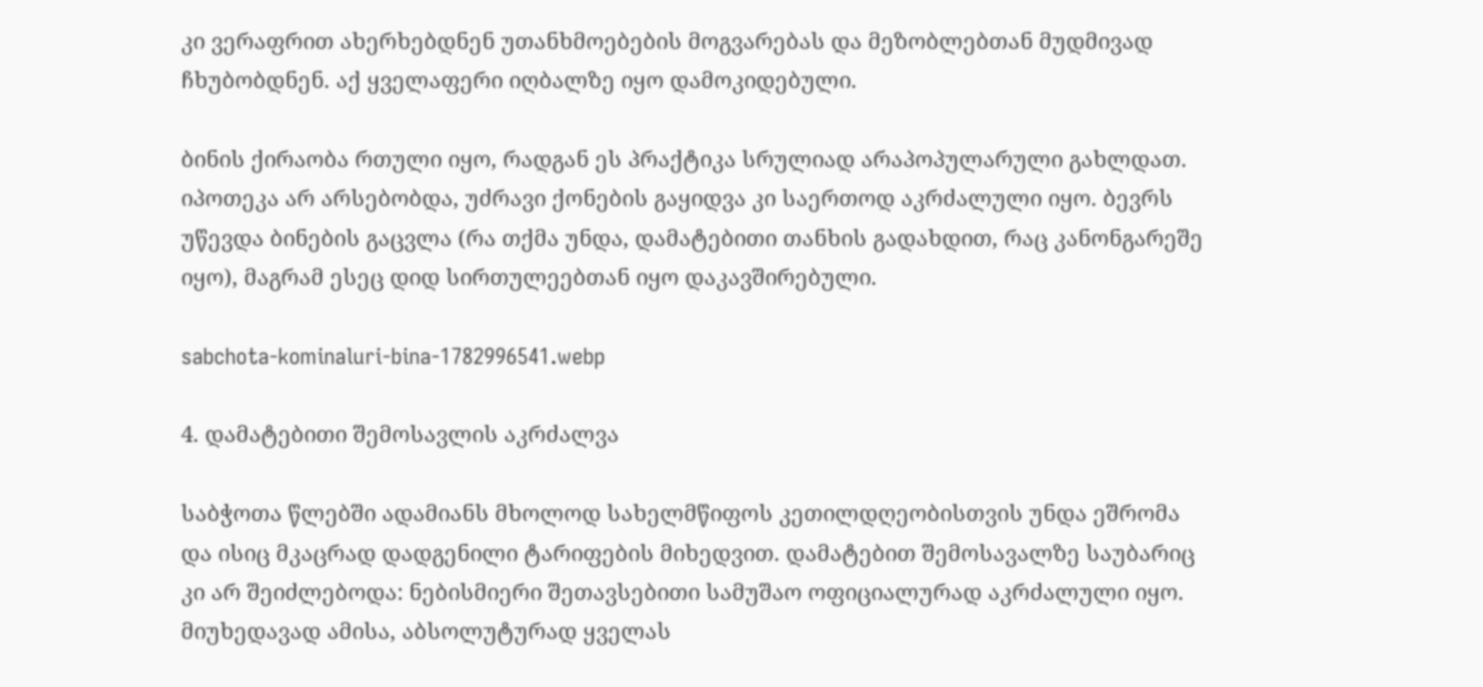კი ვერაფრით ახერხებდნენ უთანხმოებების მოგვარებას და მეზობლებთან მუდმივად ჩხუბობდნენ. აქ ყველაფერი იღბალზე იყო დამოკიდებული.

ბინის ქირაობა რთული იყო, რადგან ეს პრაქტიკა სრულიად არაპოპულარული გახლდათ. იპოთეკა არ არსებობდა, უძრავი ქონების გაყიდვა კი საერთოდ აკრძალული იყო. ბევრს უწევდა ბინების გაცვლა (რა თქმა უნდა, დამატებითი თანხის გადახდით, რაც კანონგარეშე იყო), მაგრამ ესეც დიდ სირთულეებთან იყო დაკავშირებული.

sabchota-kominaluri-bina-1782996541.webp

4. დამატებითი შემოსავლის აკრძალვა

საბჭოთა წლებში ადამიანს მხოლოდ სახელმწიფოს კეთილდღეობისთვის უნდა ეშრომა და ისიც მკაცრად დადგენილი ტარიფების მიხედვით. დამატებით შემოსავალზე საუბარიც კი არ შეიძლებოდა: ნებისმიერი შეთავსებითი სამუშაო ოფიციალურად აკრძალული იყო. მიუხედავად ამისა, აბსოლუტურად ყველას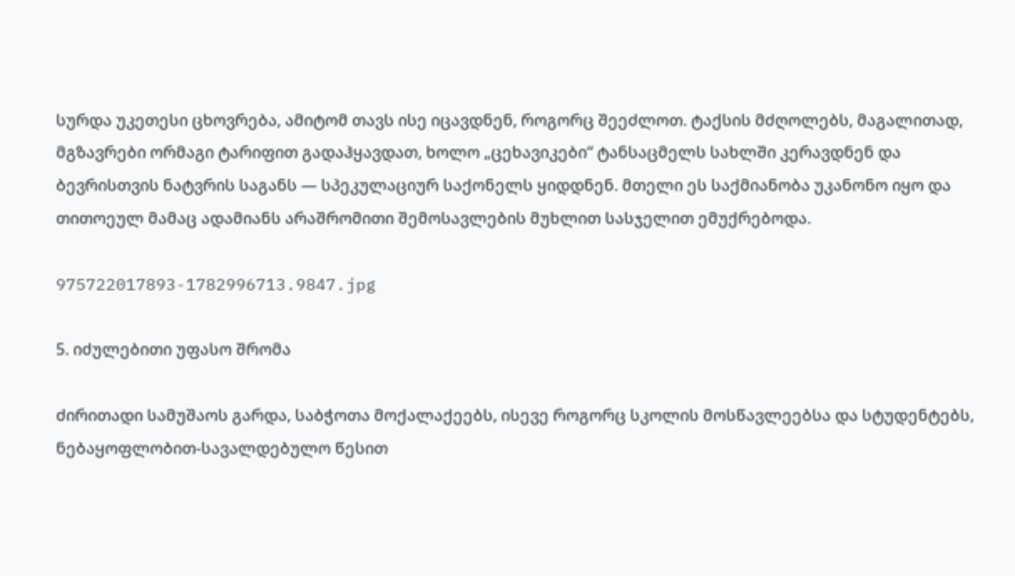სურდა უკეთესი ცხოვრება, ამიტომ თავს ისე იცავდნენ, როგორც შეეძლოთ. ტაქსის მძღოლებს, მაგალითად, მგზავრები ორმაგი ტარიფით გადაჰყავდათ, ხოლო „ცეხავიკები“ ტანსაცმელს სახლში კერავდნენ და ბევრისთვის ნატვრის საგანს — სპეკულაციურ საქონელს ყიდდნენ. მთელი ეს საქმიანობა უკანონო იყო და თითოეულ მამაც ადამიანს არაშრომითი შემოსავლების მუხლით სასჯელით ემუქრებოდა.

975722017893-1782996713.9847.jpg

5. იძულებითი უფასო შრომა

ძირითადი სამუშაოს გარდა, საბჭოთა მოქალაქეებს, ისევე როგორც სკოლის მოსწავლეებსა და სტუდენტებს, ნებაყოფლობით-სავალდებულო წესით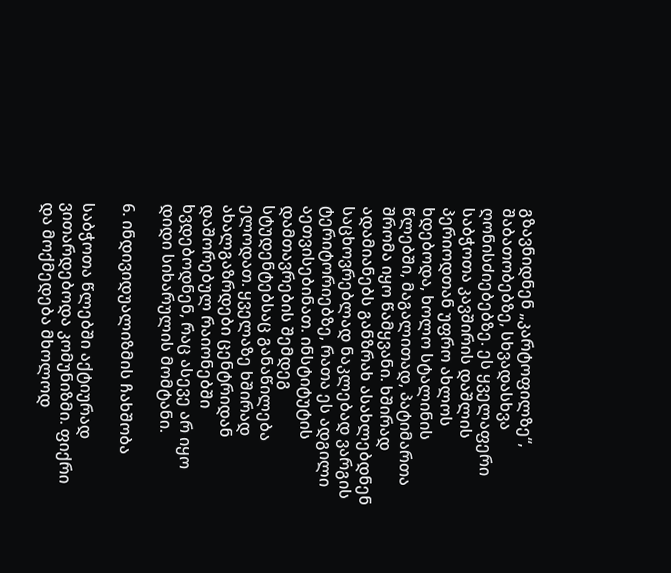გზავნიდნენ „კარტოფილზე“, შაბათობებზე, სხვადასხვა ღონისძიებებზე. ეს ყველაფერი საბჭოთა კავშირის დაშლის პერიოდთან უფრო ახლოს ხდებოდა, ხოლო სტალინის წლებში, მაგალითად, პატიმართა შრომა იყო წამყვანი. ხშირად ადამიანებს განზრახ ასახლებდნენ საცხოვრებლად ნაკლებად ვარგის ტერიტორიებზე, რათა ეს ადგილი აეთვისებინათ. ინსტიტუტის დამთავრების შემდეგ სტუდენტებსაც განაწილება ელოდათ. ყველაზე ხშირად ახალგაზრდები ცენტრიდან დაშორებულ რაიონებში ხვდებოდნენ, რაც ასევე არ იყო დიდი სიხარულის მომტანი.

6. ინდივიდუალიზმის ჩახშობა

საბჭოთა წლებში აქტიურად ვითარდებოდა კომუნიზმი. ფიქრი და მოქმედება მხოლოდ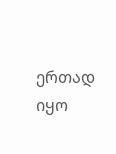ერთად იყო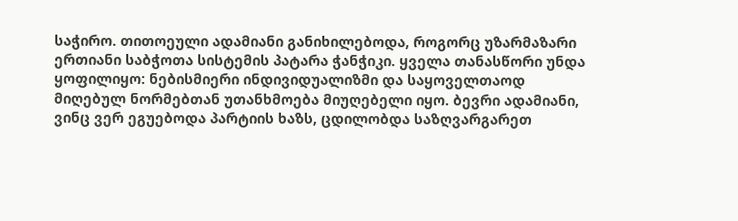საჭირო. თითოეული ადამიანი განიხილებოდა, როგორც უზარმაზარი ერთიანი საბჭოთა სისტემის პატარა ჭანჭიკი. ყველა თანასწორი უნდა ყოფილიყო: ნებისმიერი ინდივიდუალიზმი და საყოველთაოდ მიღებულ ნორმებთან უთანხმოება მიუღებელი იყო. ბევრი ადამიანი, ვინც ვერ ეგუებოდა პარტიის ხაზს, ცდილობდა საზღვარგარეთ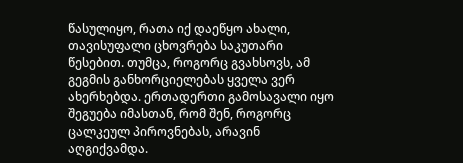წასულიყო, რათა იქ დაეწყო ახალი, თავისუფალი ცხოვრება საკუთარი წესებით. თუმცა, როგორც გვახსოვს, ამ გეგმის განხორციელებას ყველა ვერ ახერხებდა. ერთადერთი გამოსავალი იყო შეგუება იმასთან, რომ შენ, როგორც ცალკეულ პიროვნებას, არავინ აღგიქვამდა.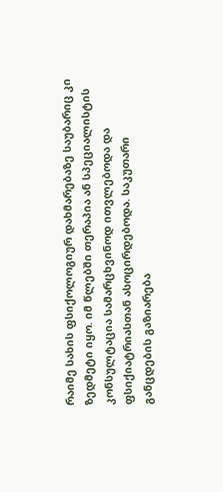რაიმე სახის ფსიქოლოგიურ დახმარებაზე საუბარიც კი ზედმეტი იყო. იმ წლებში თერაპია ან სპეციალისტის კონსულტაცია სამარცხვინოდ ითვლებოდა და ფსიქიატრიასთან ასოცირდებოდა. საკუთარი განცდების გაზიარება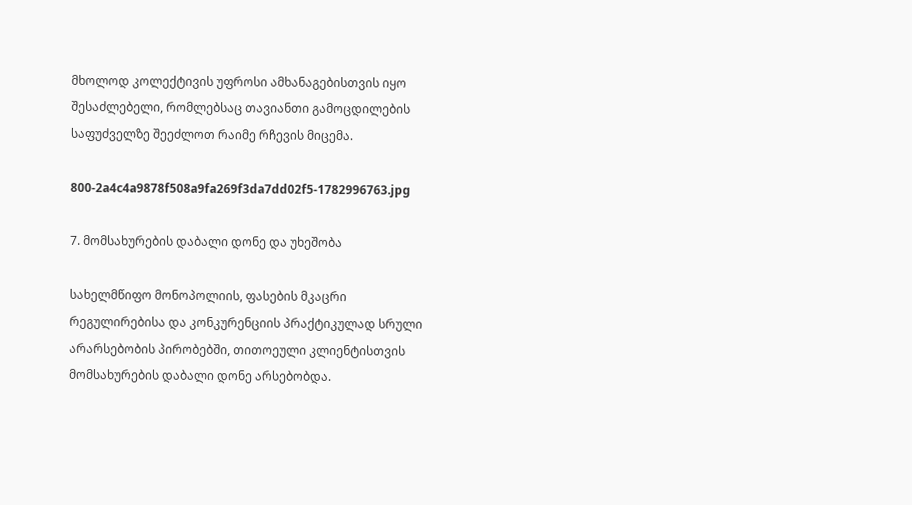მხოლოდ კოლექტივის უფროსი ამხანაგებისთვის იყო შესაძლებელი, რომლებსაც თავიანთი გამოცდილების საფუძველზე შეეძლოთ რაიმე რჩევის მიცემა.

800-2a4c4a9878f508a9fa269f3da7dd02f5-1782996763.jpg

7. მომსახურების დაბალი დონე და უხეშობა

სახელმწიფო მონოპოლიის, ფასების მკაცრი რეგულირებისა და კონკურენციის პრაქტიკულად სრული არარსებობის პირობებში, თითოეული კლიენტისთვის მომსახურების დაბალი დონე არსებობდა.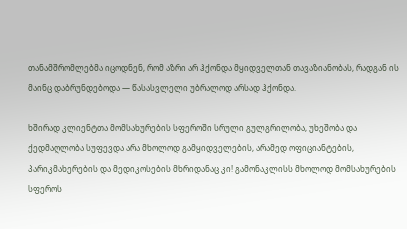თანამშრომლებმა იცოდნენ, რომ აზრი არ ჰქონდა მყიდველთან თავაზიანობას, რადგან ის მაინც დაბრუნდებოდა — წასასვლელი უბრალოდ არსად ჰქონდა.

ხშირად კლიენტთა მომსახურების სფეროში სრული გულგრილობა, უხეშობა და ქედმაღლობა სუფევდა არა მხოლოდ გამყიდველების, არამედ ოფიციანტების, პარიკმახერების და მედიკოსების მხრიდანაც კი! გამონაკლისს მხოლოდ მომსახურების სფეროს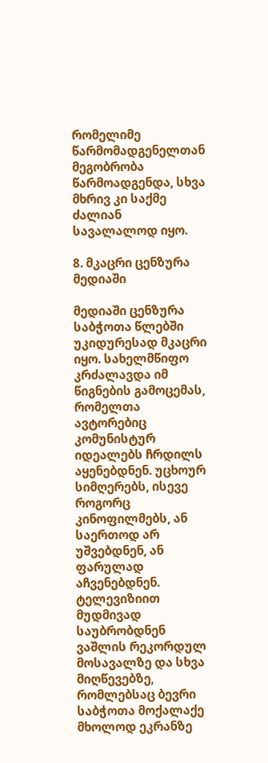რომელიმე წარმომადგენელთან მეგობრობა წარმოადგენდა, სხვა მხრივ კი საქმე ძალიან სავალალოდ იყო.

8. მკაცრი ცენზურა მედიაში

მედიაში ცენზურა საბჭოთა წლებში უკიდურესად მკაცრი იყო. სახელმწიფო კრძალავდა იმ წიგნების გამოცემას, რომელთა ავტორებიც კომუნისტურ იდეალებს ჩრდილს აყენებდნენ. უცხოურ სიმღერებს, ისევე როგორც კინოფილმებს, ან საერთოდ არ უშვებდნენ, ან ფარულად აჩვენებდნენ. ტელევიზიით მუდმივად საუბრობდნენ ვაშლის რეკორდულ მოსავალზე და სხვა მიღწევებზე, რომლებსაც ბევრი საბჭოთა მოქალაქე მხოლოდ ეკრანზე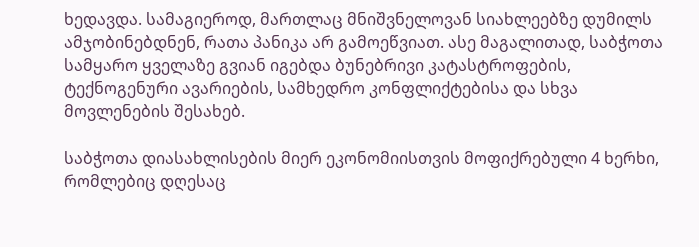ხედავდა. სამაგიეროდ, მართლაც მნიშვნელოვან სიახლეებზე დუმილს ამჯობინებდნენ, რათა პანიკა არ გამოეწვიათ. ასე მაგალითად, საბჭოთა სამყარო ყველაზე გვიან იგებდა ბუნებრივი კატასტროფების, ტექნოგენური ავარიების, სამხედრო კონფლიქტებისა და სხვა მოვლენების შესახებ.

საბჭოთა დიასახლისების მიერ ეკონომიისთვის მოფიქრებული 4 ხერხი, რომლებიც დღესაც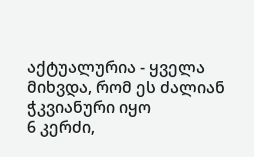აქტუალურია - ყველა მიხვდა, რომ ეს ძალიან ჭკვიანური იყო
6 კერძი,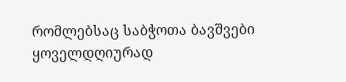რომლებსაც საბჭოთა ბავშვები ყოველდღიურად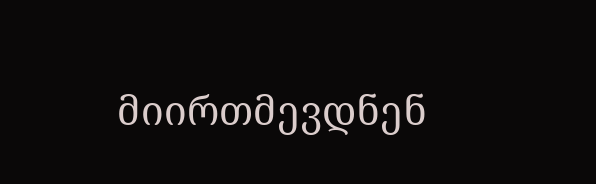მიირთმევდნენ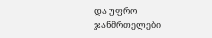და უფრო ჯანმრთელები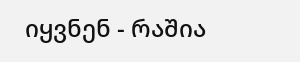იყვნენ - რაშია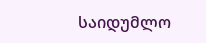საიდუმლო